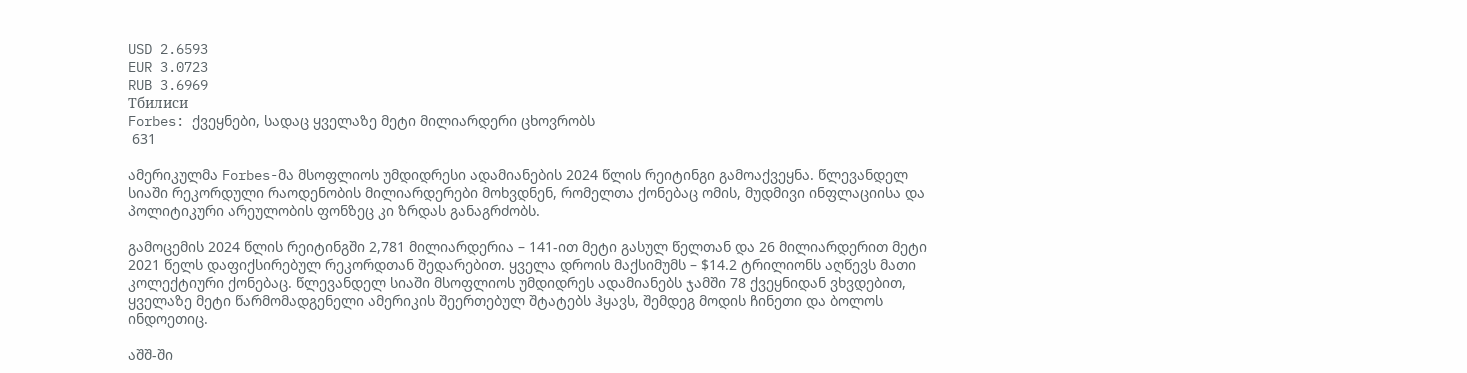USD 2.6593
EUR 3.0723
RUB 3.6969
Тбилиси
Forbes: ქვეყნები, სადაც ყველაზე მეტი მილიარდერი ცხოვრობს
 631

ამერიკულმა Forbes-მა მსოფლიოს უმდიდრესი ადამიანების 2024 წლის რეიტინგი გამოაქვეყნა. წლევანდელ სიაში რეკორდული რაოდენობის მილიარდერები მოხვდნენ, რომელთა ქონებაც ომის, მუდმივი ინფლაციისა და პოლიტიკური არეულობის ფონზეც კი ზრდას განაგრძობს.

გამოცემის 2024 წლის რეიტინგში 2,781 მილიარდერია – 141-ით მეტი გასულ წელთან და 26 მილიარდერით მეტი 2021 წელს დაფიქსირებულ რეკორდთან შედარებით. ყველა დროის მაქსიმუმს – $14.2 ტრილიონს აღწევს მათი კოლექტიური ქონებაც. წლევანდელ სიაში მსოფლიოს უმდიდრეს ადამიანებს ჯამში 78 ქვეყნიდან ვხვდებით, ყველაზე მეტი წარმომადგენელი ამერიკის შეერთებულ შტატებს ჰყავს, შემდეგ მოდის ჩინეთი და ბოლოს ინდოეთიც.

აშშ-ში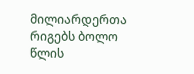მილიარდერთა რიგებს ბოლო წლის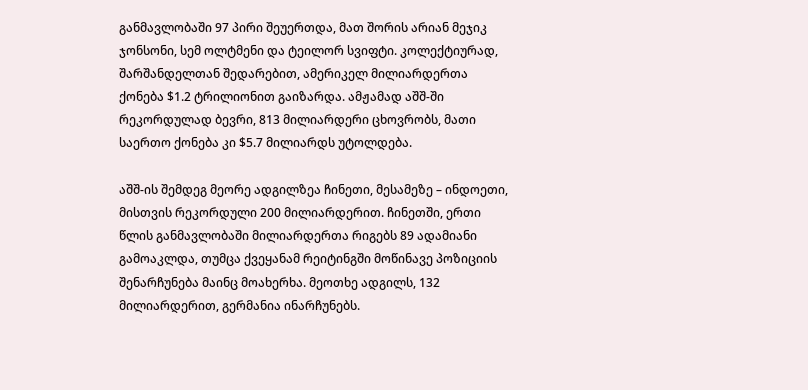განმავლობაში 97 პირი შეუერთდა, მათ შორის არიან მეჯიკ ჯონსონი, სემ ოლტმენი და ტეილორ სვიფტი. კოლექტიურად, შარშანდელთან შედარებით, ამერიკელ მილიარდერთა ქონება $1.2 ტრილიონით გაიზარდა. ამჟამად აშშ-ში რეკორდულად ბევრი, 813 მილიარდერი ცხოვრობს, მათი საერთო ქონება კი $5.7 მილიარდს უტოლდება.

აშშ-ის შემდეგ მეორე ადგილზეა ჩინეთი, მესამეზე – ინდოეთი, მისთვის რეკორდული 200 მილიარდერით. ჩინეთში, ერთი წლის განმავლობაში მილიარდერთა რიგებს 89 ადამიანი გამოაკლდა, თუმცა ქვეყანამ რეიტინგში მოწინავე პოზიციის შენარჩუნება მაინც მოახერხა. მეოთხე ადგილს, 132 მილიარდერით, გერმანია ინარჩუნებს.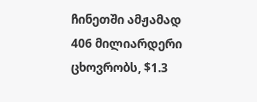ჩინეთში ამჟამად 406 მილიარდერი ცხოვრობს, $1.3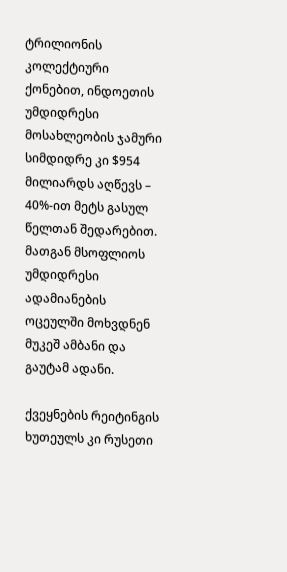ტრილიონის კოლექტიური ქონებით, ინდოეთის უმდიდრესი მოსახლეობის ჯამური სიმდიდრე კი $954 მილიარდს აღწევს – 40%-ით მეტს გასულ წელთან შედარებით. მათგან მსოფლიოს უმდიდრესი ადამიანების ოცეულში მოხვდნენ მუკეშ ამბანი და გაუტამ ადანი.

ქვეყნების რეიტინგის ხუთეულს კი რუსეთი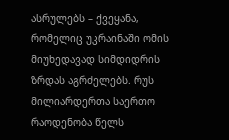ასრულებს – ქვეყანა, რომელიც უკრაინაში ომის მიუხედავად სიმდიდრის ზრდას აგრძელებს. რუს მილიარდერთა საერთო რაოდენობა წელს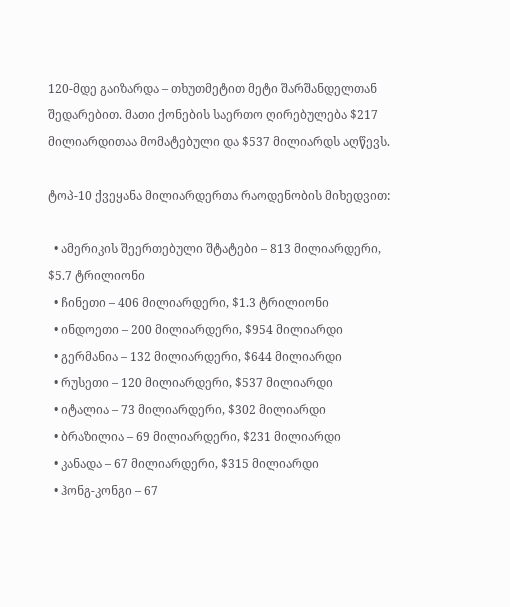120-მდე გაიზარდა – თხუთმეტით მეტი შარშანდელთან შედარებით. მათი ქონების საერთო ღირებულება $217 მილიარდითაა მომატებული და $537 მილიარდს აღწევს.

ტოპ-10 ქვეყანა მილიარდერთა რაოდენობის მიხედვით:

  • ამერიკის შეერთებული შტატები – 813 მილიარდერი, $5.7 ტრილიონი
  • ჩინეთი – 406 მილიარდერი, $1.3 ტრილიონი
  • ინდოეთი – 200 მილიარდერი, $954 მილიარდი
  • გერმანია – 132 მილიარდერი, $644 მილიარდი
  • რუსეთი – 120 მილიარდერი, $537 მილიარდი
  • იტალია – 73 მილიარდერი, $302 მილიარდი
  • ბრაზილია – 69 მილიარდერი, $231 მილიარდი
  • კანადა – 67 მილიარდერი, $315 მილიარდი
  • ჰონგ-კონგი – 67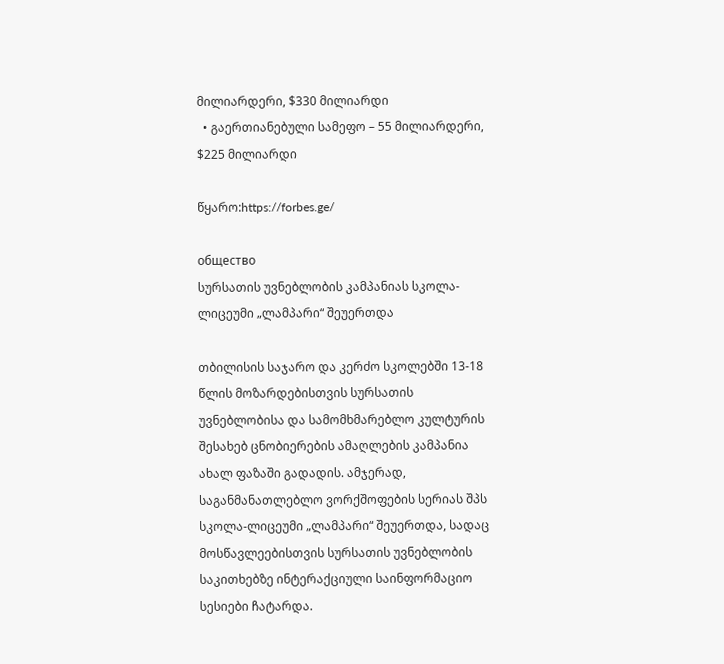მილიარდერი, $330 მილიარდი
  • გაერთიანებული სამეფო – 55 მილიარდერი, $225 მილიარდი

წყარო:https://forbes.ge/

общество
სურსათის უვნებლობის კამპანიას სკოლა-ლიცეუმი „ლამპარი“ შეუერთდა

თბილისის საჯარო და კერძო სკოლებში 13-18 წლის მოზარდებისთვის სურსათის უვნებლობისა და სამომხმარებლო კულტურის შესახებ ცნობიერების ამაღლების კამპანია ახალ ფაზაში გადადის. ამჯერად, საგანმანათლებლო ვორქშოფების სერიას შპს სკოლა-ლიცეუმი „ლამპარი“ შეუერთდა, სადაც მოსწავლეებისთვის სურსათის უვნებლობის საკითხებზე ინტერაქციული საინფორმაციო სესიები ჩატარდა.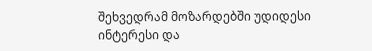შეხვედრამ მოზარდებში უდიდესი ინტერესი და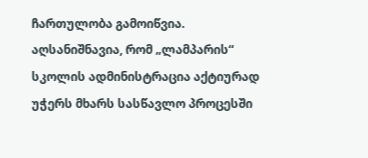ჩართულობა გამოიწვია. აღსანიშნავია, რომ „ლამპარის“ სკოლის ადმინისტრაცია აქტიურად უჭერს მხარს სასწავლო პროცესში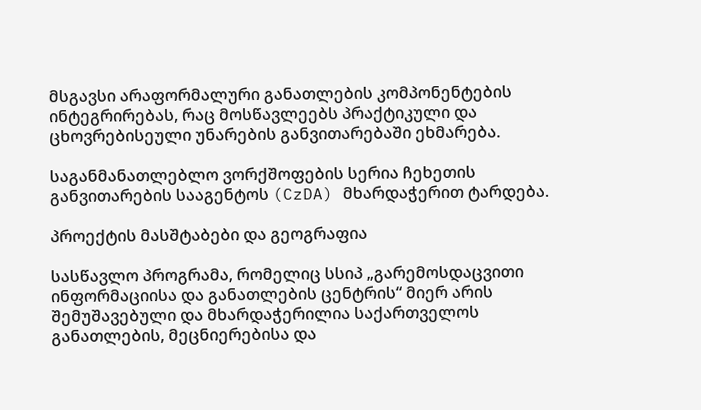მსგავსი არაფორმალური განათლების კომპონენტების ინტეგრირებას, რაც მოსწავლეებს პრაქტიკული და ცხოვრებისეული უნარების განვითარებაში ეხმარება.

საგანმანათლებლო ვორქშოფების სერია ჩეხეთის განვითარების სააგენტოს (CzDA) მხარდაჭერით ტარდება.

პროექტის მასშტაბები და გეოგრაფია

სასწავლო პროგრამა, რომელიც სსიპ „გარემოსდაცვითი ინფორმაციისა და განათლების ცენტრის“ მიერ არის შემუშავებული და მხარდაჭერილია საქართველოს განათლების, მეცნიერებისა და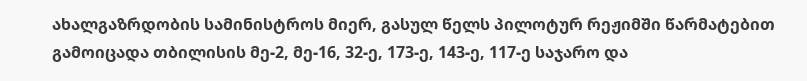ახალგაზრდობის სამინისტროს მიერ, გასულ წელს პილოტურ რეჟიმში წარმატებით გამოიცადა თბილისის მე-2, მე-16, 32-ე, 173-ე, 143-ე, 117-ე საჯარო და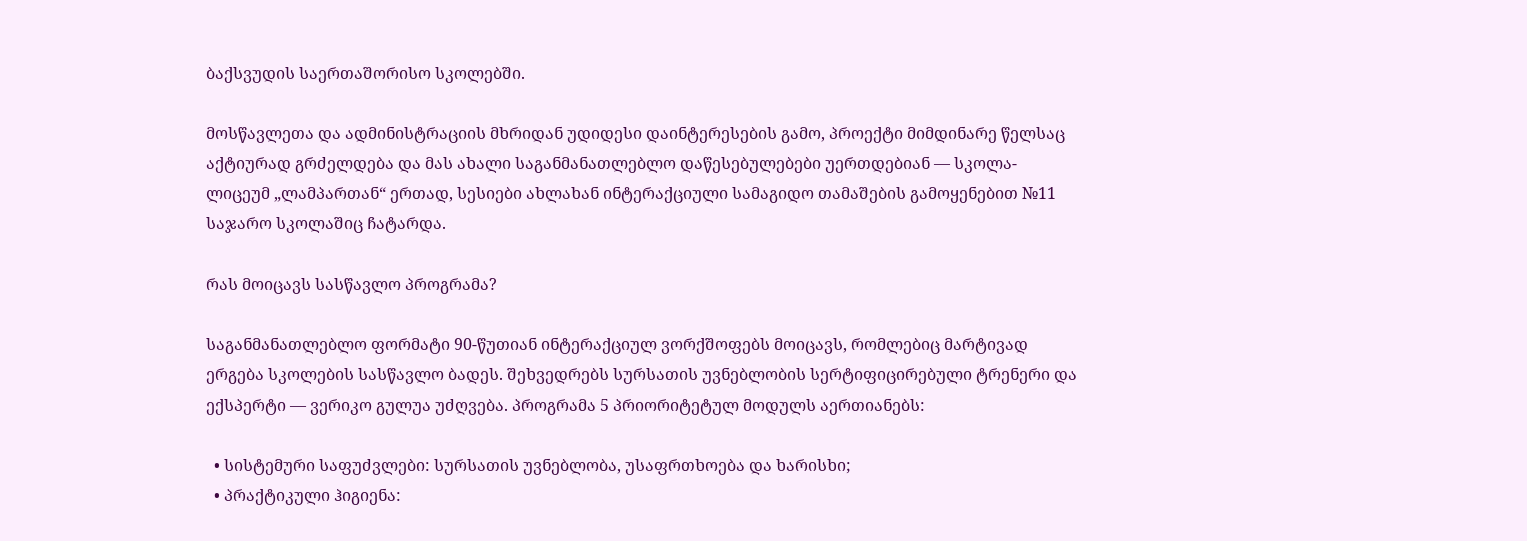ბაქსვუდის საერთაშორისო სკოლებში.

მოსწავლეთა და ადმინისტრაციის მხრიდან უდიდესი დაინტერესების გამო, პროექტი მიმდინარე წელსაც აქტიურად გრძელდება და მას ახალი საგანმანათლებლო დაწესებულებები უერთდებიან — სკოლა-ლიცეუმ „ლამპართან“ ერთად, სესიები ახლახან ინტერაქციული სამაგიდო თამაშების გამოყენებით №11 საჯარო სკოლაშიც ჩატარდა.

რას მოიცავს სასწავლო პროგრამა?

საგანმანათლებლო ფორმატი 90-წუთიან ინტერაქციულ ვორქშოფებს მოიცავს, რომლებიც მარტივად ერგება სკოლების სასწავლო ბადეს. შეხვედრებს სურსათის უვნებლობის სერტიფიცირებული ტრენერი და ექსპერტი — ვერიკო გულუა უძღვება. პროგრამა 5 პრიორიტეტულ მოდულს აერთიანებს:

  • სისტემური საფუძვლები: სურსათის უვნებლობა, უსაფრთხოება და ხარისხი;
  • პრაქტიკული ჰიგიენა: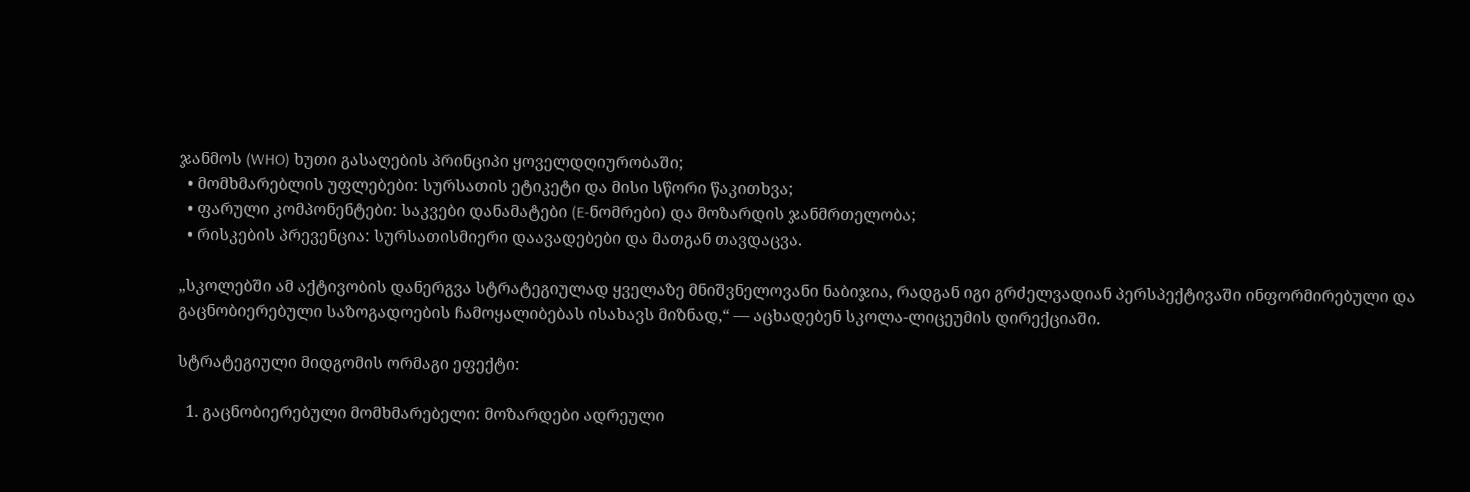ჯანმოს (WHO) ხუთი გასაღების პრინციპი ყოველდღიურობაში;
  • მომხმარებლის უფლებები: სურსათის ეტიკეტი და მისი სწორი წაკითხვა;
  • ფარული კომპონენტები: საკვები დანამატები (E-ნომრები) და მოზარდის ჯანმრთელობა;
  • რისკების პრევენცია: სურსათისმიერი დაავადებები და მათგან თავდაცვა.

„სკოლებში ამ აქტივობის დანერგვა სტრატეგიულად ყველაზე მნიშვნელოვანი ნაბიჯია, რადგან იგი გრძელვადიან პერსპექტივაში ინფორმირებული და გაცნობიერებული საზოგადოების ჩამოყალიბებას ისახავს მიზნად,“ — აცხადებენ სკოლა-ლიცეუმის დირექციაში.

სტრატეგიული მიდგომის ორმაგი ეფექტი:

  1. გაცნობიერებული მომხმარებელი: მოზარდები ადრეული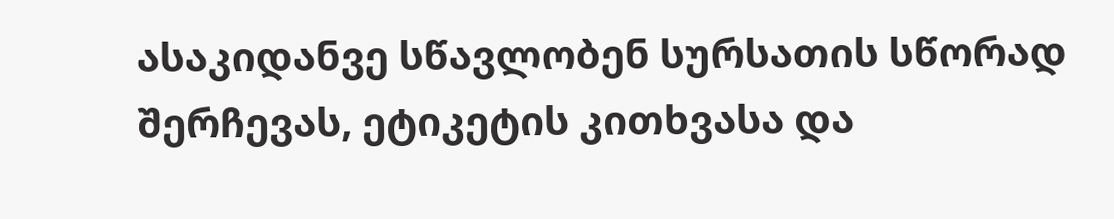ასაკიდანვე სწავლობენ სურსათის სწორად შერჩევას, ეტიკეტის კითხვასა და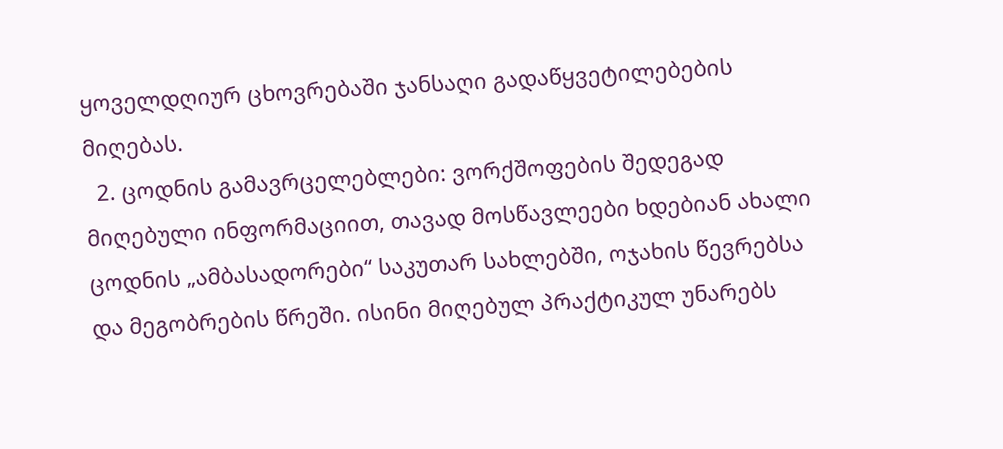ყოველდღიურ ცხოვრებაში ჯანსაღი გადაწყვეტილებების მიღებას.
  2. ცოდნის გამავრცელებლები: ვორქშოფების შედეგად მიღებული ინფორმაციით, თავად მოსწავლეები ხდებიან ახალი ცოდნის „ამბასადორები“ საკუთარ სახლებში, ოჯახის წევრებსა და მეგობრების წრეში. ისინი მიღებულ პრაქტიკულ უნარებს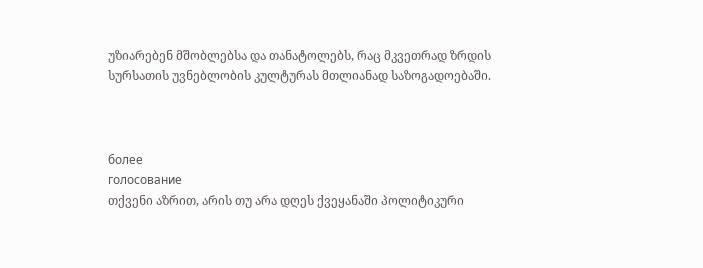უზიარებენ მშობლებსა და თანატოლებს, რაც მკვეთრად ზრდის სურსათის უვნებლობის კულტურას მთლიანად საზოგადოებაში.



более
голосование
თქვენი აზრით, არის თუ არა დღეს ქვეყანაში პოლიტიკური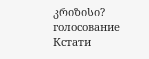კრიზისი?
голосование
Кстати